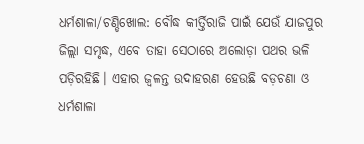ଧର୍ମଶାଳା/ଚଣ୍ଡିଖୋଲ: ବୌଦ୍ଧ କୀର୍ତ୍ତିରାଜି ପାଇଁ ଯେଉଁ ଯାଜପୁର ଜିଲ୍ଲା ସମୃଦ୍ଧ, ଏବେ ତାହା ସେଠାରେ ଅଲୋଡ଼ା ପଥର ଭଳି ପଡ଼ିରହିଛି। ଏହାର ଜ୍ବଳନ୍ତ ଉଦାହରଣ ହେଉଛି ବଡ଼ଚଣା ଓ ଧର୍ମଶାଳା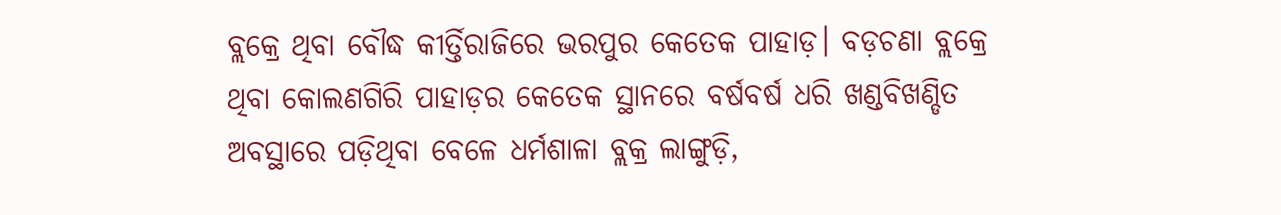ବ୍ଲକ୍ରେ ଥିବା ବୌଦ୍ଧ କୀର୍ତ୍ତିରାଜିରେ ଭରପୁର କେତେକ ପାହାଡ଼। ବଡ଼ଚଣା ବ୍ଲକ୍ରେ ଥିବା କୋଲଣଗିରି ପାହାଡ଼ର କେତେକ ସ୍ଥାନରେ ବର୍ଷବର୍ଷ ଧରି ଖଣ୍ଡବିଖଣ୍ଡିତ ଅବସ୍ଥାରେ ପଡ଼ିଥିବା ବେଳେ ଧର୍ମଶାଳା ବ୍ଲକ୍ର ଲାଙ୍ଗୁଡ଼ି,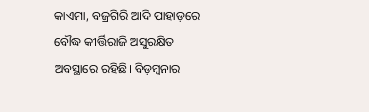କାଏମା, ବଜ୍ରଗିରି ଆଦି ପାହାଡ଼ରେ ବୌଦ୍ଧ କୀର୍ତ୍ତିରାଜି ଅସୁରକ୍ଷିତ ଅବସ୍ଥାରେ ରହିଛି। ବିଡ଼ମ୍ବନାର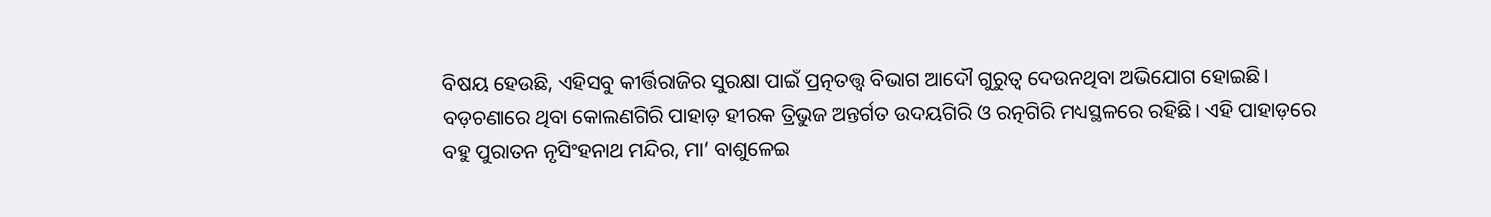ବିଷୟ ହେଉଛି, ଏହିସବୁ କୀର୍ତ୍ତିରାଜିର ସୁରକ୍ଷା ପାଇଁ ପ୍ରତ୍ନତତ୍ତ୍ବ ବିଭାଗ ଆଦୌ ଗୁରୁତ୍ବ ଦେଉନଥିବା ଅଭିଯୋଗ ହୋଇଛି।
ବଡ଼ଚଣାରେ ଥିବା କୋଲଣଗିରି ପାହାଡ଼ ହୀରକ ତ୍ରିଭୁଜ ଅନ୍ତର୍ଗତ ଉଦୟଗିରି ଓ ରତ୍ନଗିରି ମଧ୍ୟସ୍ଥଳରେ ରହିଛି। ଏହି ପାହାଡ଼ରେ ବହୁ ପୁରାତନ ନୃସିଂହନାଥ ମନ୍ଦିର, ମା’ ବାଶୁଳେଇ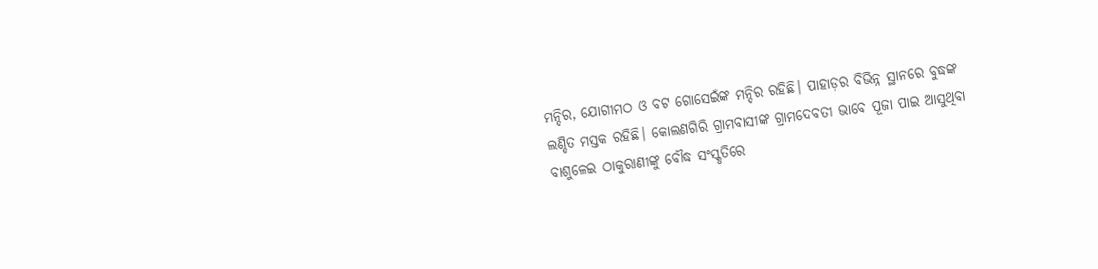ମନ୍ଦିର, ଯୋଗୀମଠ ଓ ବଟ ଗୋସେଇଁଙ୍କ ମନ୍ଦିର ରହିଛି। ପାହାଡ଼ର ବିଭିନ୍ନ ସ୍ଥାନରେ ବୁଦ୍ଧଙ୍କ ଲଣ୍ଡିତ ମସ୍ତକ ରହିଛି। କୋଲଣଗିରି ଗ୍ରାମବାସୀଙ୍କ ଗ୍ରାମଦେବତୀ ଭାବେ ପୂଜା ପାଇ ଆସୁଥିବା ବାଶୁଳେଇ ଠାକୁରାଣୀଙ୍କୁ ବୌଦ୍ଧ ସଂସ୍କୃତିରେ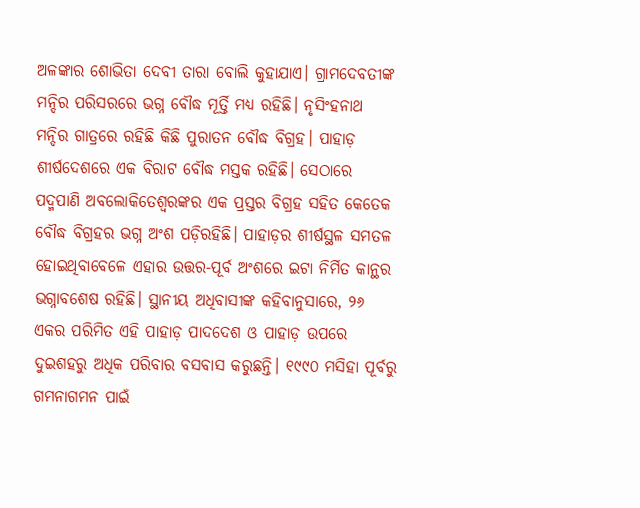ଅଳଙ୍କାର ଶୋଭିତା ଦେବୀ ତାରା ବୋଲି କୁହାଯାଏ। ଗ୍ରାମଦେବତୀଙ୍କ ମନ୍ଦିର ପରିସରରେ ଭଗ୍ନ ବୌଦ୍ଧ ମୂର୍ତ୍ତି ମଧ୍ୟ ରହିଛି। ନୃସିଂହନାଥ ମନ୍ଦିର ଗାତ୍ରରେ ରହିଛି କିଛି ପୁରାତନ ବୌଦ୍ଧ ବିଗ୍ରହ। ପାହାଡ଼ ଶୀର୍ଷଦେଶରେ ଏକ ବିରାଟ ବୌଦ୍ଧ ମସ୍ତକ ରହିଛି। ସେଠାରେ ପଦ୍ମପାଣି ଅବଲୋକିତେଶ୍ୱରଙ୍କର ଏକ ପ୍ରସ୍ତର ବିଗ୍ରହ ସହିତ କେତେକ ବୌଦ୍ଧ ବିଗ୍ରହର ଭଗ୍ନ ଅଂଶ ପଡ଼ିରହିଛି। ପାହାଡ଼ର ଶୀର୍ଷସ୍ଥଳ ସମତଳ ହୋଇଥିବାବେଳେ ଏହାର ଉତ୍ତର-ପୂର୍ବ ଅଂଶରେ ଇଟା ନିର୍ମିତ କାନ୍ଥର ଭଗ୍ନାବଶେଷ ରହିଛି। ସ୍ଥାନୀୟ ଅଧିବାସୀଙ୍କ କହିବାନୁସାରେ, ୨୬ ଏକର ପରିମିତ ଏହି ପାହାଡ଼ ପାଦଦେଶ ଓ ପାହାଡ଼ ଉପରେ ଦୁଇଶହରୁ ଅଧିକ ପରିବାର ବସବାସ କରୁଛନ୍ତି। ୧୯୯୦ ମସିହା ପୂର୍ବରୁ ଗମନାଗମନ ପାଇଁ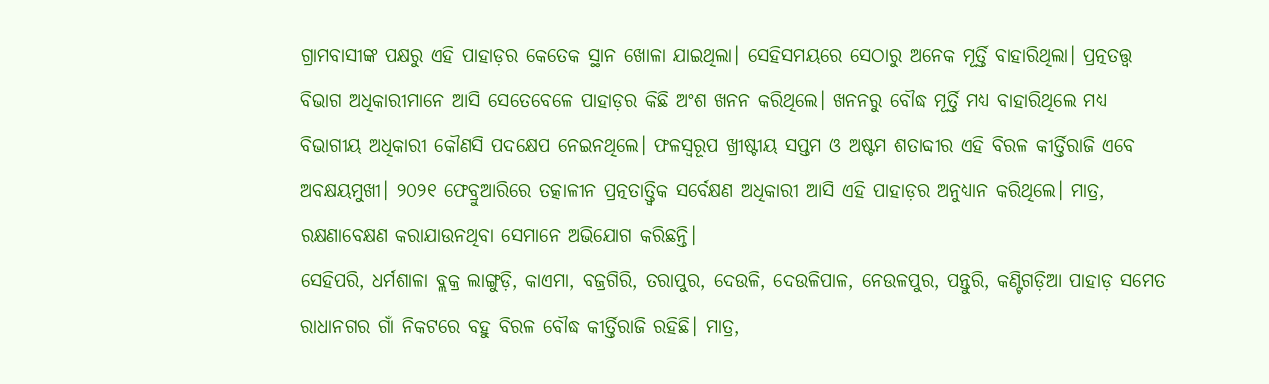ଗ୍ରାମବାସୀଙ୍କ ପକ୍ଷରୁ ଏହି ପାହାଡ଼ର କେତେକ ସ୍ଥାନ ଖୋଳା ଯାଇଥିଲା। ସେହିସମୟରେ ସେଠାରୁ ଅନେକ ମୂର୍ତ୍ତି ବାହାରିଥିଲା। ପ୍ରତ୍ନତତ୍ତ୍ବ ବିଭାଗ ଅଧିକାରୀମାନେ ଆସି ସେତେବେଳେ ପାହାଡ଼ର କିଛି ଅଂଶ ଖନନ କରିଥିଲେ। ଖନନରୁ ବୌଦ୍ଧ ମୂର୍ତ୍ତି ମଧ୍ୟ ବାହାରିଥିଲେ ମଧ୍ୟ ବିଭାଗୀୟ ଅଧିକାରୀ କୌଣସି ପଦକ୍ଷେପ ନେଇନଥିଲେ। ଫଳସ୍ବରୂପ ଖ୍ରୀଷ୍ଟୀୟ ସପ୍ତମ ଓ ଅଷ୍ଟମ ଶତାବ୍ଦୀର ଏହି ବିରଳ କୀର୍ତ୍ତିରାଜି ଏବେ ଅବକ୍ଷୟମୁଖୀ। ୨୦୨୧ ଫେବ୍ରୁଆରିରେ ତତ୍କାଳୀନ ପ୍ରତ୍ନତାତ୍ତ୍ବିକ ସର୍ବେକ୍ଷଣ ଅଧିକାରୀ ଆସି ଏହି ପାହାଡ଼ର ଅନୁଧ୍ୟାନ କରିଥିଲେ। ମାତ୍ର, ରକ୍ଷଣାବେକ୍ଷଣ କରାଯାଉନଥିବା ସେମାନେ ଅଭିଯୋଗ କରିଛନ୍ତି।
ସେହିପରି, ଧର୍ମଶାଳା ବ୍ଲକ୍ର ଲାଙ୍ଗୁଡ଼ି, କାଏମା, ବଜ୍ରଗିରି, ତରାପୁର, ଦେଉଳି, ଦେଉଳିପାଳ, ନେଉଳପୁର, ପନ୍ତୁରି, କଣ୍ଟିଗଡ଼ିଆ ପାହାଡ଼ ସମେତ ରାଧାନଗର ଗାଁ ନିକଟରେ ବହୁ ବିରଳ ବୌଦ୍ଧ କୀର୍ତ୍ତିରାଜି ରହିଛି। ମାତ୍ର,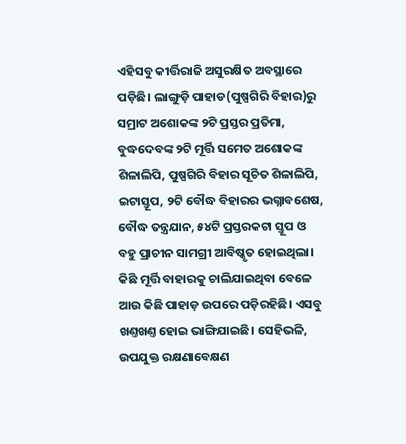ଏହିସବୁ କୀର୍ତ୍ତିରାଜି ଅସୁରକ୍ଷିତ ଅବସ୍ଥାରେ ପଡ଼ିଛି। ଲାଙ୍ଗୁଡ଼ି ପାହାଡ(ପୁଷ୍ପଗିରି ବିହାର)ରୁ ସମ୍ରାଟ ଅଶୋକଙ୍କ ୨ଟି ପ୍ରସ୍ତର ପ୍ରତିମା, ବୁଦ୍ଧଦେବଙ୍କ ୨ଟି ମୂର୍ତ୍ତି ସମେତ ଅଶୋକଙ୍କ ଶିଳାଲିପି, ପୁଷ୍ପଗିରି ବିହାର ସୂଚିତ ଶିଳାଲିପି, ଇଟାସ୍ତୂପ, ୨ଟି ବୌଦ୍ଧ ବିହାରର ଭଗ୍ନାବଶେଷ, ବୌଦ୍ଧ ତନ୍ତ୍ରଯାନ, ୫୪ଟି ପ୍ରସ୍ତରକଟା ସ୍ତୂପ ଓ ବହୁ ପ୍ରାଚୀନ ସାମଗ୍ରୀ ଆବିଷ୍କୃତ ହୋଇଥିଲା। କିଛି ମୂର୍ତ୍ତି ବାହାରକୁ ଚାଲିଯାଇଥିବା ବେଳେ ଆଉ କିଛି ପାହାଡ଼ ଉପରେ ପଡ଼ିରହିଛି। ଏସବୁ ଖଣ୍ତଖଣ୍ତ ହୋଇ ଭାଙ୍ଗିଯାଇଛି। ସେହିଭଳି, ଉପଯୁକ୍ତ ରକ୍ଷଣାବେକ୍ଷଣ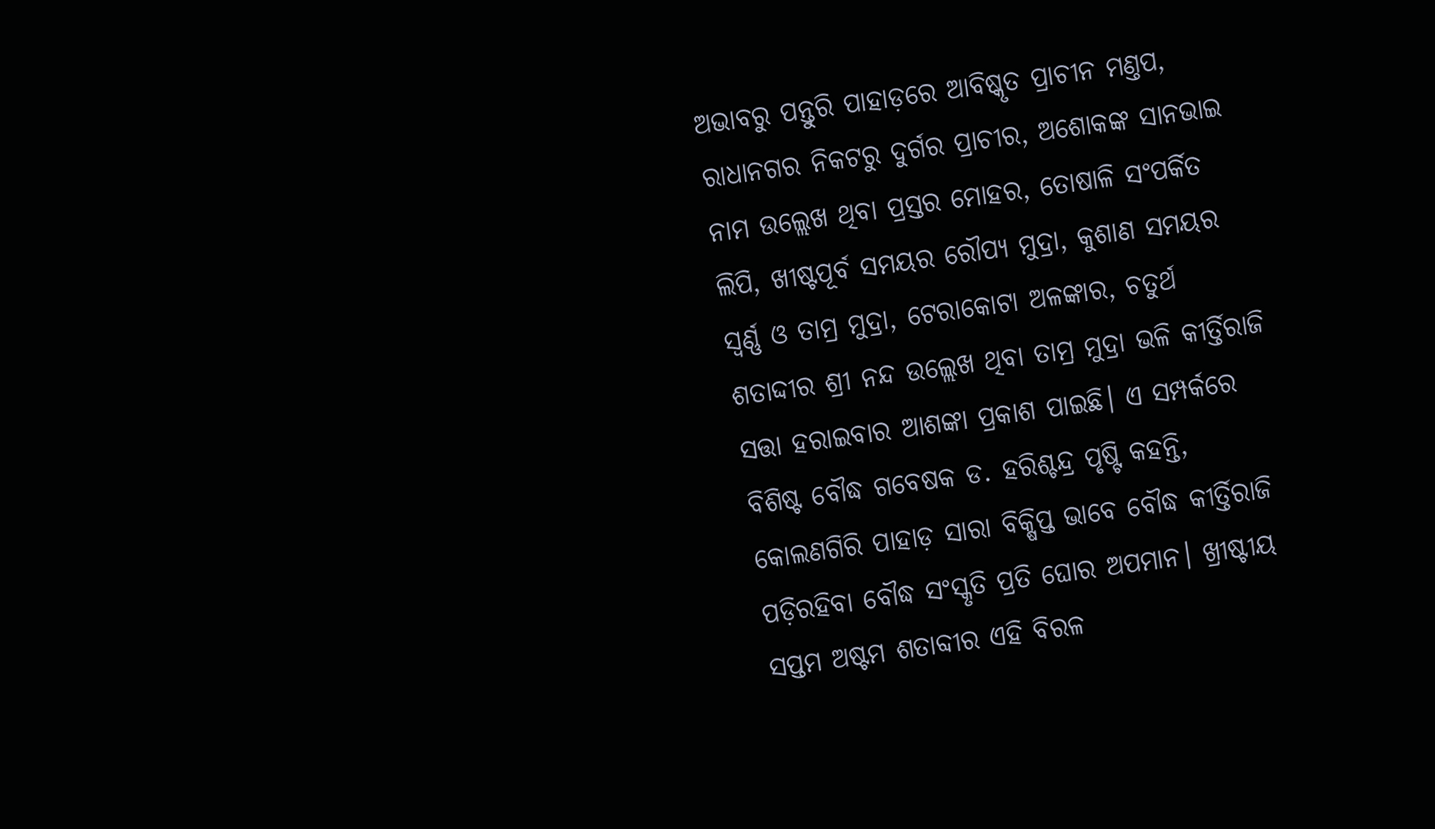ଅଭାବରୁ ପନ୍ତୁରି ପାହାଡ଼ରେ ଆବିଷ୍କୃତ ପ୍ରାଚୀନ ମଣ୍ତପ, ରାଧାନଗର ନିକଟରୁ ଦୁର୍ଗର ପ୍ରାଚୀର, ଅଶୋକଙ୍କ ସାନଭାଇ ନାମ ଉଲ୍ଲେଖ ଥିବା ପ୍ରସ୍ତର ମୋହର, ତୋଷାଳି ସଂପର୍କିତ ଲିପି, ଖୀଷ୍ଟପୂର୍ବ ସମୟର ରୌପ୍ୟ ମୁଦ୍ରା, କୁଶାଣ ସମୟର ସ୍ବର୍ଣ୍ଣ ଓ ତାମ୍ର ମୁଦ୍ରା, ଟେରାକୋଟା ଅଳଙ୍କାର, ଚତୁର୍ଥ ଶତାଦ୍ଦୀର ଶ୍ରୀ ନନ୍ଦ ଉଲ୍ଲେଖ ଥିବା ତାମ୍ର ମୁଦ୍ରା ଭଳି କୀର୍ତ୍ତିରାଜି ସତ୍ତା ହରାଇବାର ଆଶଙ୍କା ପ୍ରକାଶ ପାଇଛି। ଏ ସମ୍ପର୍କରେ ବିଶିଷ୍ଟ ବୌଦ୍ଧ ଗବେଷକ ଡ. ହରିଶ୍ଚନ୍ଦ୍ର ପୃଷ୍ଟି କହନ୍ତି, କୋଲଣଗିରି ପାହାଡ଼ ସାରା ବିକ୍ଷିପ୍ତ ଭାବେ ବୌଦ୍ଧ କୀର୍ତ୍ତିରାଜି ପଡ଼ିରହିବା ବୌଦ୍ଧ ସଂସ୍କୃତି ପ୍ରତି ଘୋର ଅପମାନ। ଖ୍ରୀଷ୍ଟୀୟ ସପ୍ତମ ଅଷ୍ଟମ ଶତାବ୍ଦୀର ଏହି ବିରଳ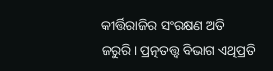କୀର୍ତ୍ତିରାଜିର ସଂରକ୍ଷଣ ଅତି ଜରୁରି। ପ୍ରତ୍ନତତ୍ତ୍ବ ବିଭାଗ ଏଥିପ୍ରତି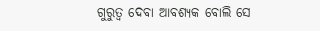ଗୁରୁତ୍ୱ ଦେବା ଆବଶ୍ୟକ ବୋଲି ସେ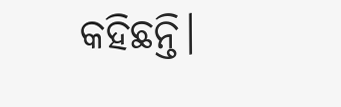କହିଛନ୍ତି।